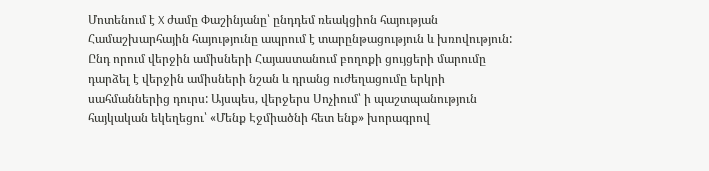Մոտենում է X ժամը Փաշինյանը՝ ընդդեմ ռեակցիոն հայության
Համաշխարհային հայությունը ապրում է տարընթացություն և խռովություն: Ընդ որում վերջին ամիսների Հայաստանում բողոքի ցույցերի մարումը դարձել է վերջին ամիսների նշան և դրանց ուժեղացումը երկրի սահմաններից դուրս: Այսպես, վերջերս Սոչիում՝ ի պաշտպանություն հայկական եկեղեցու՝ «Մենք Էջմիածնի հետ ենք» խորագրով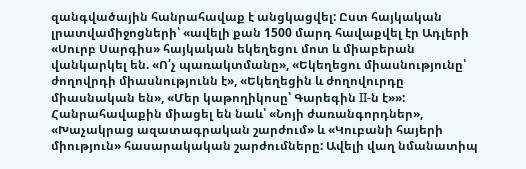զանգվածային հանրահավաք է անցկացվել: Ըստ հայկական լրատվամիջոցների՝ «ավելի քան 1500 մարդ հավաքվել էր Ադլերի «Սուրբ Սարգիս» հայկական եկեղեցու մոտ և միաբերան վանկարկել են. «Ո՛չ պառակտմանը», «Եկեղեցու միասնությունը՝ ժողովրդի միասնությունն է», «Եկեղեցին և ժողովուրդը միասնական են», «Մեր կաթողիկոսը՝ Գարեգին II-ն է»»: Հանրահավաքին միացել են նաև՝ «Նոյի ժառանգորդներ», «Խաչակրաց ազատագրական շարժում» և «Կուբանի հայերի միություն» հասարակական շարժումները: Ավելի վաղ նմանատիպ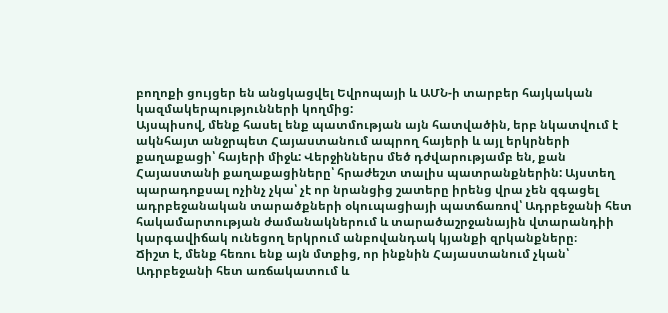բողոքի ցույցեր են անցկացվել Եվրոպայի և ԱՄՆ-ի տարբեր հայկական կազմակերպությունների կողմից:
Այսպիսով, մենք հասել ենք պատմության այն հատվածին, երբ նկատվում է ակնհայտ անջրպետ Հայաստանում ապրող հայերի և այլ երկրների քաղաքացի՝ հայերի միջև: Վերջիններս մեծ դժվարությամբ են, քան Հայաստանի քաղաքացիները՝ հրաժեշտ տալիս պատրանքներին: Այստեղ պարադոքսալ ոչինչ չկա՝ չէ որ նրանցից շատերը իրենց վրա չեն զգացել ադրբեջանական տարածքների օկուպացիայի պատճառով՝ Ադրբեջանի հետ հակամարտության ժամանակներում և տարածաշրջանային վտարանդիի կարգավիճակ ունեցող երկրում անբովանդակ կյանքի զրկանքները։
Ճիշտ է, մենք հեռու ենք այն մտքից, որ ինքնին Հայաստանում չկան՝ Ադրբեջանի հետ առճակատում և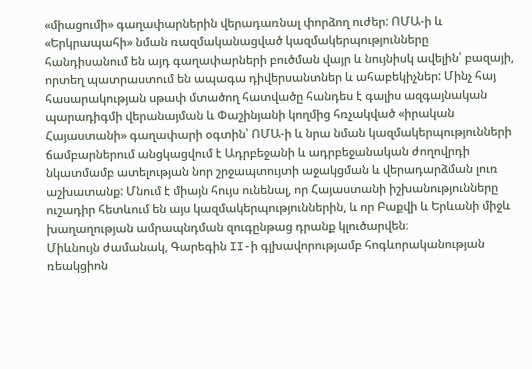«միացումի» գաղափարներին վերադառնալ փորձող ուժեր: ՈՄԱ-ի և «Երկրապահի» նման ռազմականացված կազմակերպությունները հանդիսանում են այդ գաղափարների բուծման վայր և նույնիսկ ավելին՝ բազայի, որտեղ պատրաստում են ապագա դիվերսանտներ և ահաբեկիչներ: Մինչ հայ հասարակության սթափ մտածող հատվածը հանդես է գալիս ազգայնական պարադիգմի վերանայման և Փաշինյանի կողմից հռչակված «իրական Հայաստանի» գաղափարի օգտին՝ ՈՄԱ-ի և նրա նման կազմակերպությունների ճամբարներում անցկացվում է Ադրբեջանի և ադրբեջանական ժողովրդի նկատմամբ ատելության նոր շրջապտույտի աջակցման և վերադարձման լուռ աշխատանք: Մնում է միայն հույս ունենալ, որ Հայաստանի իշխանությունները ուշադիր հետևում են այս կազմակերպություններին, և որ Բաքվի և Երևանի միջև խաղաղության ամրապնդման զուգընթաց դրանք կլուծարվեն։
Միևնույն ժամանակ, Գարեգին II-ի գլխավորությամբ հոգևորականության ռեակցիոն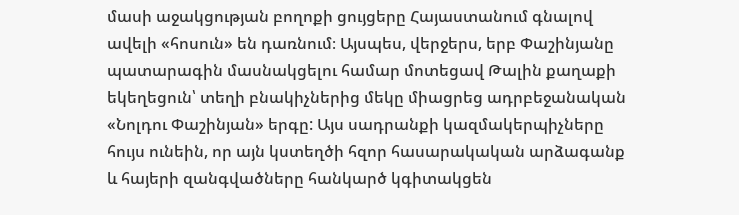մասի աջակցության բողոքի ցույցերը Հայաստանում գնալով ավելի «հոսուն» են դառնում։ Այսպես, վերջերս, երբ Փաշինյանը պատարագին մասնակցելու համար մոտեցավ Թալին քաղաքի եկեղեցուն՝ տեղի բնակիչներից մեկը միացրեց ադրբեջանական «Նոլդու Փաշինյան» երգը: Այս սադրանքի կազմակերպիչները հույս ունեին, որ այն կստեղծի հզոր հասարակական արձագանք և հայերի զանգվածները հանկարծ կգիտակցեն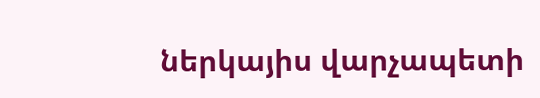ներկայիս վարչապետի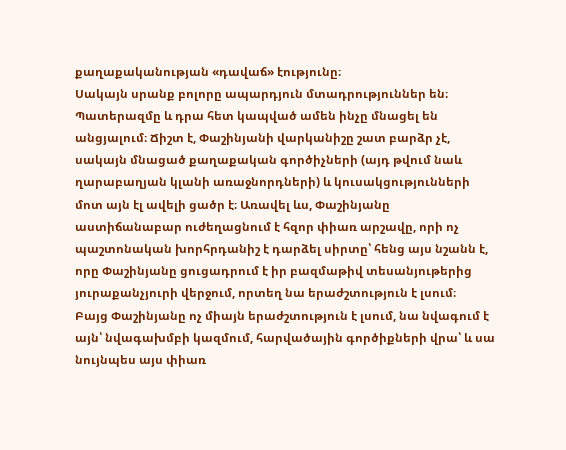քաղաքականության «դավաճ» էությունը։
Սակայն սրանք բոլորը ապարդյուն մտադրություններ են։ Պատերազմը և դրա հետ կապված ամեն ինչը մնացել են անցյալում։ Ճիշտ է, Փաշինյանի վարկանիշը շատ բարձր չէ, սակայն մնացած քաղաքական գործիչների (այդ թվում նաև ղարաբաղյան կլանի առաջնորդների) և կուսակցությունների մոտ այն էլ ավելի ցածր է։ Առավել ևս, Փաշինյանը աստիճանաբար ուժեղացնում է հզոր փիառ արշավը, որի ոչ պաշտոնական խորհրդանիշ է դարձել սիրտը՝ հենց այս նշանն է, որը Փաշինյանը ցուցադրում է իր բազմաթիվ տեսանյութերից յուրաքանչյուրի վերջում, որտեղ նա երաժշտություն է լսում։
Բայց Փաշինյանը ոչ միայն երաժշտություն է լսում, նա նվագում է այն՝ նվագախմբի կազմում, հարվածային գործիքների վրա՝ և սա նույնպես այս փիառ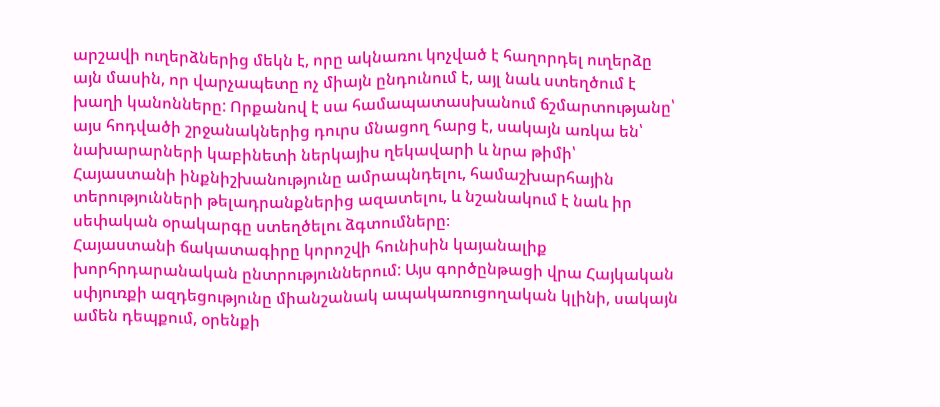արշավի ուղերձներից մեկն է, որը ակնառու կոչված է հաղորդել ուղերձը այն մասին, որ վարչապետը ոչ միայն ընդունում է, այլ նաև ստեղծում է խաղի կանոնները: Որքանով է սա համապատասխանում ճշմարտությանը՝ այս հոդվածի շրջանակներից դուրս մնացող հարց է, սակայն առկա են՝ նախարարների կաբինետի ներկայիս ղեկավարի և նրա թիմի՝ Հայաստանի ինքնիշխանությունը ամրապնդելու, համաշխարհային տերությունների թելադրանքներից ազատելու, և նշանակում է նաև իր սեփական օրակարգը ստեղծելու ձգտումները։
Հայաստանի ճակատագիրը կորոշվի հունիսին կայանալիք խորհրդարանական ընտրություններում: Այս գործընթացի վրա Հայկական սփյուռքի ազդեցությունը միանշանակ ապակառուցողական կլինի, սակայն ամեն դեպքում, օրենքի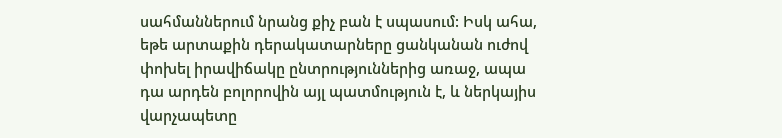սահմաններում նրանց քիչ բան է սպասում: Իսկ ահա, եթե արտաքին դերակատարները ցանկանան ուժով փոխել իրավիճակը ընտրություններից առաջ, ապա դա արդեն բոլորովին այլ պատմություն է, և ներկայիս վարչապետը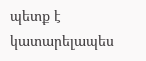պետք է կատարելապես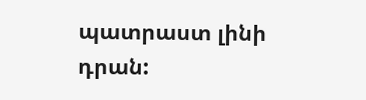պատրաստ լինի դրան: